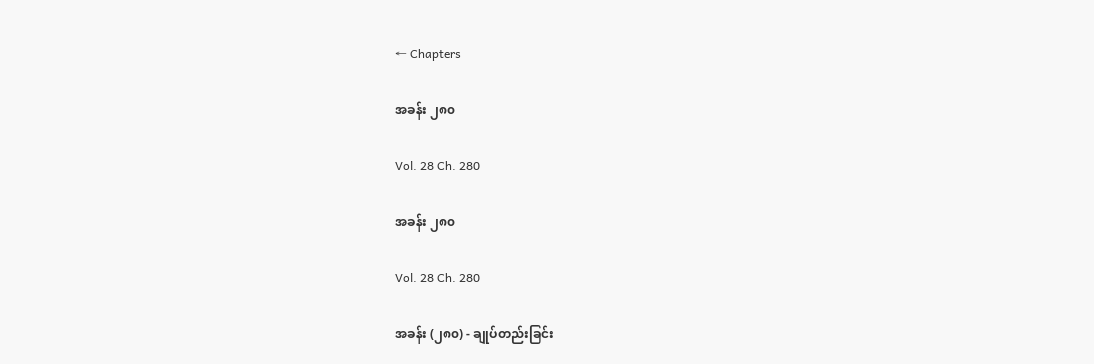← Chapters

အခန်း ၂၈၀

Vol. 28 Ch. 280

အခန်း ၂၈၀

Vol. 28 Ch. 280

အခန်း (၂၈၀) - ချုပ်တည်းခြင်း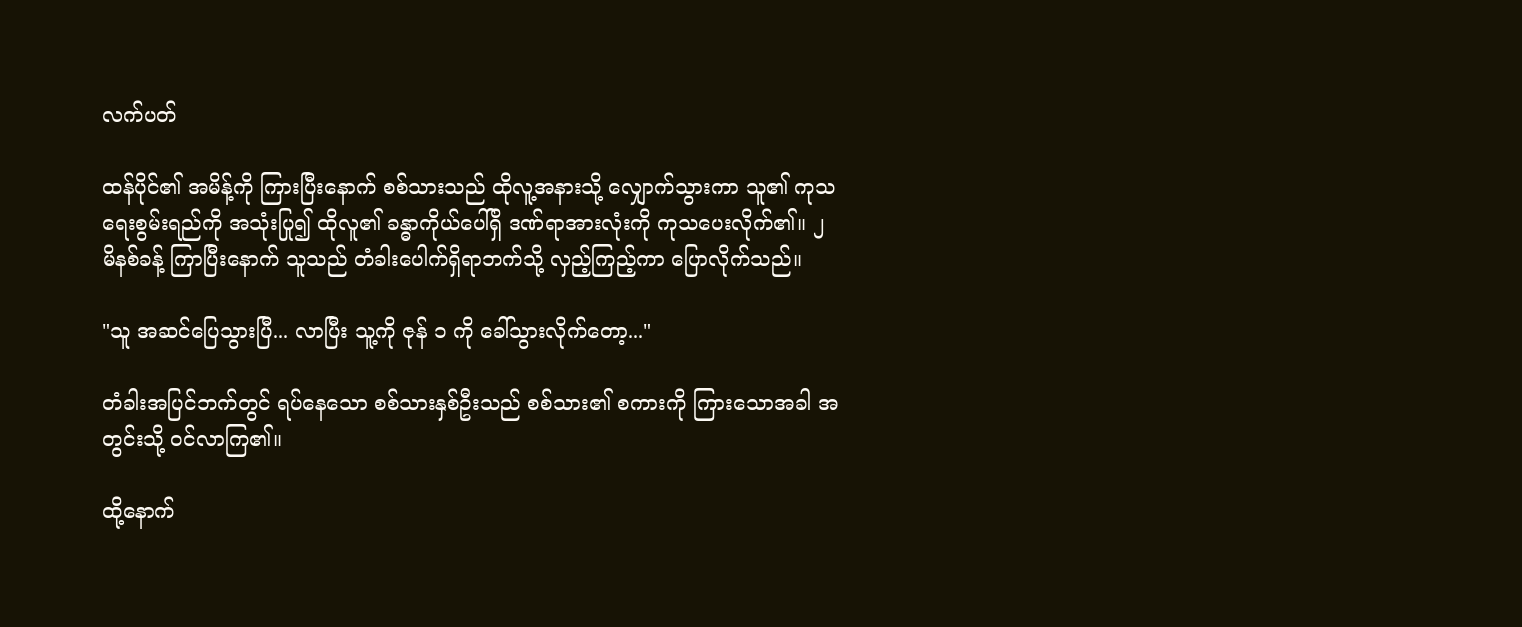လက်ပတ်

ထန်ပိုင်၏ အမိန့်ကို ကြားပြီးနောက် စစ်သားသည် ထိုလူ့အနားသို့ လျှောက်သွားကာ သူ၏ ကုသရေးစွမ်းရည်ကို အသုံးပြု၍ ထိုလူ၏ ခန္ဓာကိုယ်ပေါ်ရှိ ဒဏ်ရာအားလုံးကို ကုသပေးလိုက်၏။ ၂ မိနစ်ခန့် ကြာပြီးနောက် သူသည် တံခါးပေါက်ရှိရာဘက်သို့ လှည့်ကြည့်ကာ ပြောလိုက်သည်။

"သူ အဆင်ပြေသွားပြီ... လာပြီး သူ့ကို ဇုန် ၁ ကို ခေါ်သွားလိုက်တော့..."

တံခါးအပြင်ဘက်တွင် ရပ်နေသော စစ်သားနှစ်ဦးသည် စစ်သား၏ စကားကို ကြားသောအခါ အတွင်းသို့ ဝင်လာကြ၏။

ထို့နောက်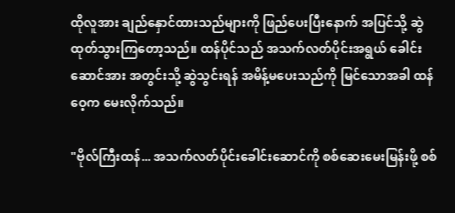ထိုလူအား ချည်နှောင်ထားသည်များကို ဖြည်ပေးပြီးနောက် အပြင်သို့ ဆွဲထုတ်သွားကြတော့သည်။ ထန်ပိုင်သည် အသက်လတ်ပိုင်းအရွယ် ခေါင်းဆောင်အား အတွင်းသို့ ဆွဲသွင်းရန် အမိန့်မပေးသည်ကို မြင်သောအခါ ထန်ဝေ့က မေးလိုက်သည်။

"ဗိုလ်ကြီးထန်... အသက်လတ်ပိုင်းခေါင်းဆောင်ကို စစ်ဆေးမေးမြန်းဖို့ စစ်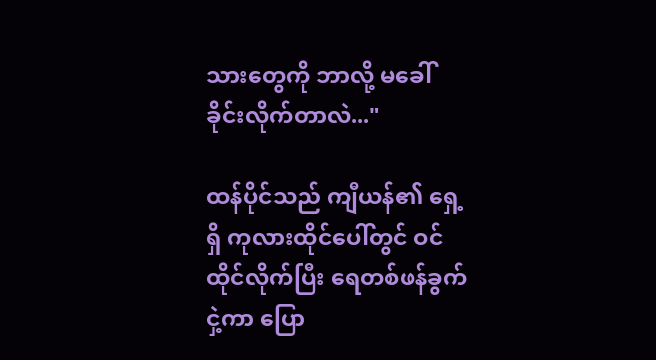သားတွေကို ဘာလို့ မခေါ်ခိုင်းလိုက်တာလဲ..."

ထန်ပိုင်သည် ကျီယန်၏ ရှေ့ရှိ ကုလားထိုင်ပေါ်တွင် ဝင်ထိုင်လိုက်ပြီး ရေတစ်ဖန်ခွက် ငှဲ့ကာ ပြော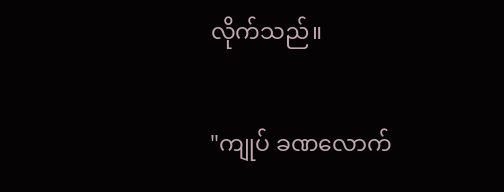လိုက်သည်။

"ကျုပ် ခဏလောက်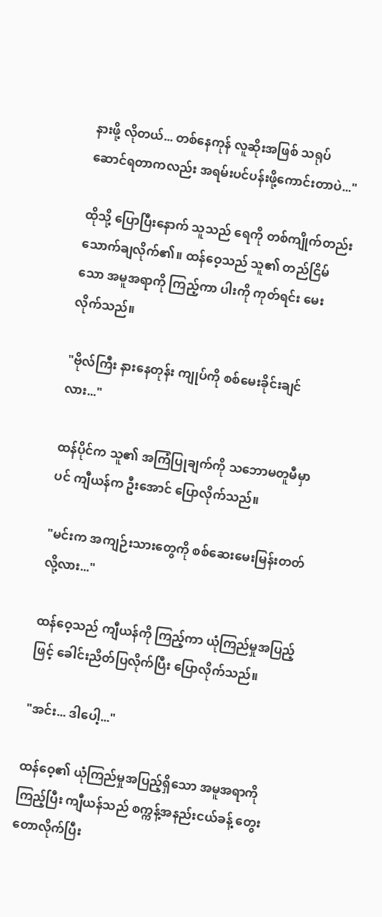နားဖို့ လိုတယ်... တစ်နေကုန် လူဆိုးအဖြစ် သရုပ်ဆောင်ရတာကလည်း အရမ်းပင်ပန်းဖို့ကောင်းတာပဲ..."

ထိုသို့ ပြောပြီးနောက် သူသည် ရေကို တစ်ကျိုက်တည်း သောက်ချလိုက်၏။ ထန်ဝေ့သည် သူ၏ တည်ငြိမ်သော အမူအရာကို ကြည့်ကာ ပါးကို ကုတ်ရင်း မေးလိုက်သည်။

"ဗိုလ်ကြီး နားနေတုန်း ကျုပ်ကို စစ်မေးခိုင်းချင်လား..."

ထန်ပိုင်က သူ၏ အကြံပြုချက်ကို သဘောမတူမီမှာပင် ကျီယန်က ဦးအောင် ပြောလိုက်သည်။

"မင်းက အကျဉ်းသားတွေကို စစ်ဆေးမေးမြန်းတတ်လို့လား..."

ထန်ဝေ့သည် ကျီယန်ကို ကြည့်ကာ ယုံကြည်မှုအပြည့်ဖြင့် ခေါင်းညိတ်ပြလိုက်ပြီး ပြောလိုက်သည်။

"အင်း... ဒါပေါ့..."

ထန်ဝေ့၏ ယုံကြည်မှုအပြည့်ရှိသော အမူအရာကို ကြည့်ပြီး ကျီယန်သည် စက္ကန့်အနည်းငယ်ခန့် တွေးတောလိုက်ပြီး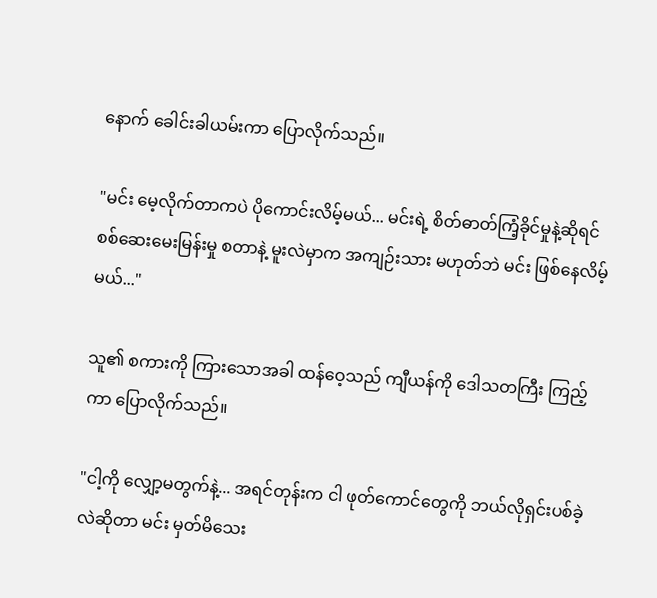နောက် ခေါင်းခါယမ်းကာ ပြောလိုက်သည်။

"မင်း မေ့လိုက်တာကပဲ ပိုကောင်းလိမ့်မယ်... မင်းရဲ့ စိတ်ဓာတ်ကြံ့ခိုင်မှုနဲ့ဆိုရင် စစ်ဆေးမေးမြန်းမှု စတာနဲ့ မူးလဲမှာက အကျဉ်းသား မဟုတ်ဘဲ မင်း ဖြစ်နေလိမ့်မယ်..."

သူ၏ စကားကို ကြားသောအခါ ထန်ဝေ့သည် ကျီယန်ကို ဒေါသတကြီး ကြည့်ကာ ပြောလိုက်သည်။

"ငါ့ကို လျှော့မတွက်နဲ့... အရင်တုန်းက ငါ ဖုတ်ကောင်တွေကို ဘယ်လိုရှင်းပစ်ခဲ့လဲဆိုတာ မင်း မှတ်မိသေး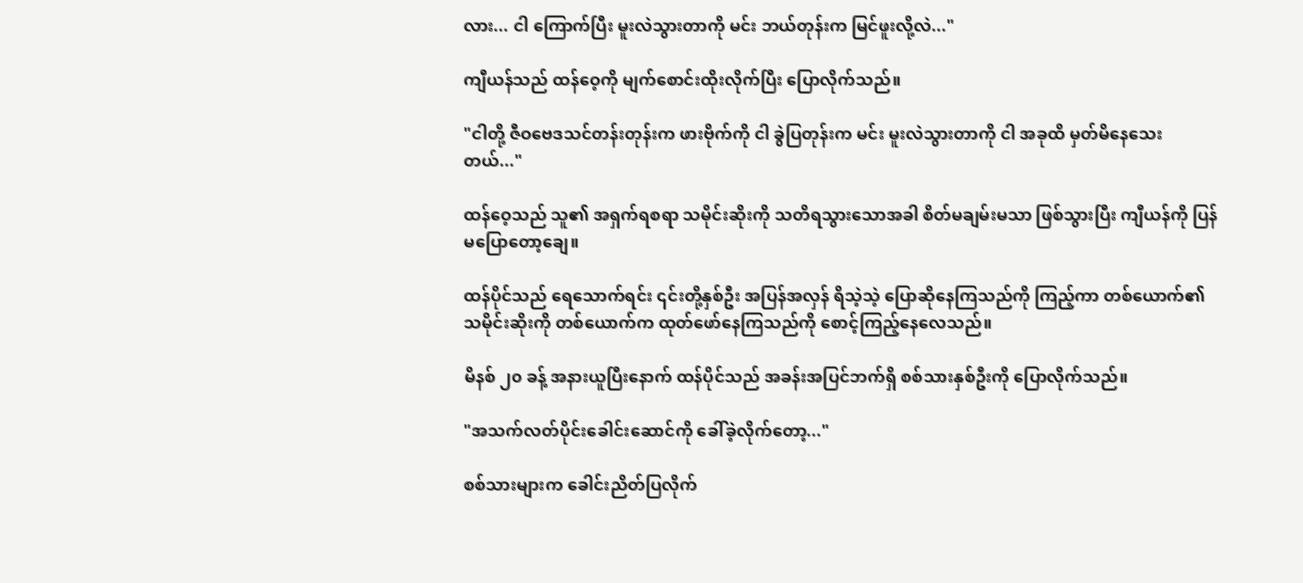လား... ငါ ကြောက်ပြီး မူးလဲသွားတာကို မင်း ဘယ်တုန်းက မြင်ဖူးလို့လဲ..."

ကျီယန်သည် ထန်ဝေ့ကို မျက်စောင်းထိုးလိုက်ပြီး ပြောလိုက်သည်။

"ငါတို့ ဇီဝဗေဒသင်တန်းတုန်းက ဖားဗိုက်ကို ငါ ခွဲပြတုန်းက မင်း မူးလဲသွားတာကို ငါ အခုထိ မှတ်မိနေသေးတယ်..."

ထန်ဝေ့သည် သူ၏ အရှက်ရစရာ သမိုင်းဆိုးကို သတိရသွားသောအခါ စိတ်မချမ်းမသာ ဖြစ်သွားပြီး ကျီယန်ကို ပြန်မပြောတော့ချေ။

ထန်ပိုင်သည် ရေသောက်ရင်း ၎င်းတို့နှစ်ဦး အပြန်အလှန် ရိသဲ့သဲ့ ပြောဆိုနေကြသည်ကို ကြည့်ကာ တစ်ယောက်၏ သမိုင်းဆိုးကို တစ်ယောက်က ထုတ်ဖော်နေကြသည်ကို စောင့်ကြည့်နေလေသည်။

မိနစ် ၂၀ ခန့် အနားယူပြီးနောက် ထန်ပိုင်သည် အခန်းအပြင်ဘက်ရှိ စစ်သားနှစ်ဦးကို ပြောလိုက်သည်။

"အသက်လတ်ပိုင်းခေါင်းဆောင်ကို ခေါ်ခဲ့လိုက်တော့..."

စစ်သားများက ခေါင်းညိတ်ပြလိုက်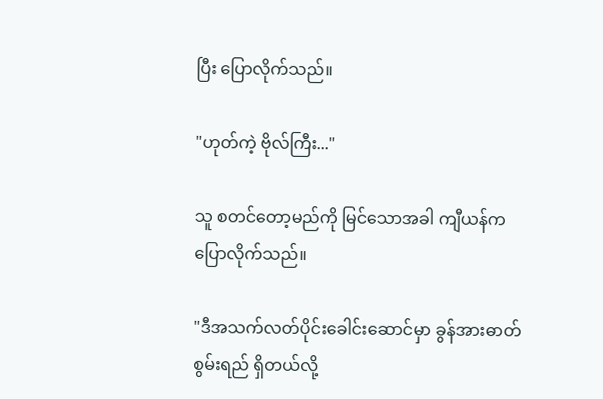ပြီး ပြောလိုက်သည်။

"ဟုတ်ကဲ့ ဗိုလ်ကြီး..."

သူ စတင်တော့မည်ကို မြင်သောအခါ ကျီယန်က ပြောလိုက်သည်။

"ဒီအသက်လတ်ပိုင်းခေါင်းဆောင်မှာ ခွန်အားဓာတ်စွမ်းရည် ရှိတယ်လို့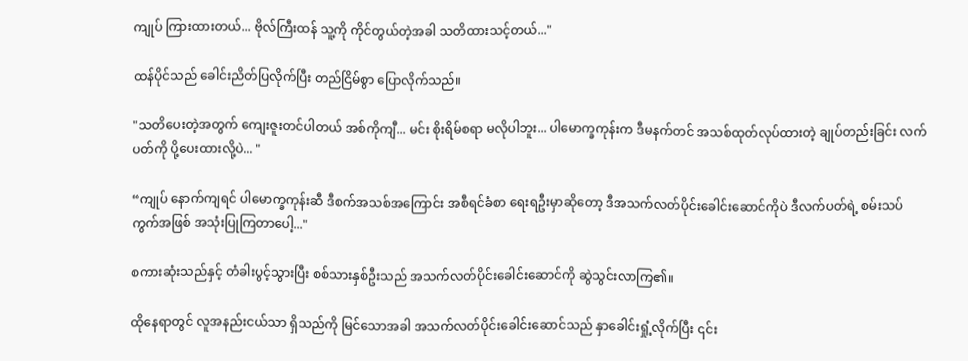ကျုပ် ကြားထားတယ်... ဗိုလ်ကြီးထန် သူ့ကို ကိုင်တွယ်တဲ့အခါ သတိထားသင့်တယ်..."

ထန်ပိုင်သည် ခေါင်းညိတ်ပြလိုက်ပြီး တည်ငြိမ်စွာ ပြောလိုက်သည်။

"သတိပေးတဲ့အတွက် ကျေးဇူးတင်ပါတယ် အစ်ကိုကျီ... မင်း စိုးရိမ်စရာ မလိုပါဘူး... ပါမောက္ခကုန်းက ဒီမနက်တင် အသစ်ထုတ်လုပ်ထားတဲ့ ချုပ်တည်းခြင်း လက်ပတ်ကို ပို့ပေးထားလို့ပဲ... "

“ကျုပ် နောက်ကျရင် ပါမောက္ခကုန်းဆီ ဒီစက်အသစ်အကြောင်း အစီရင်ခံစာ ရေးရဦးမှာဆိုတော့ ဒီအသက်လတ်ပိုင်းခေါင်းဆောင်ကိုပဲ ဒီလက်ပတ်ရဲ့ စမ်းသပ်ကွက်အဖြစ် အသုံးပြုကြတာပေါ့..."

စကားဆုံးသည်နှင့် တံခါးပွင့်သွားပြီး စစ်သားနှစ်ဦးသည် အသက်လတ်ပိုင်းခေါင်းဆောင်ကို ဆွဲသွင်းလာကြ၏။

ထိုနေရာတွင် လူအနည်းငယ်သာ ရှိသည်ကို မြင်သောအခါ အသက်လတ်ပိုင်းခေါင်းဆောင်သည် နှာခေါင်းရှုံ့လိုက်ပြီး ၎င်း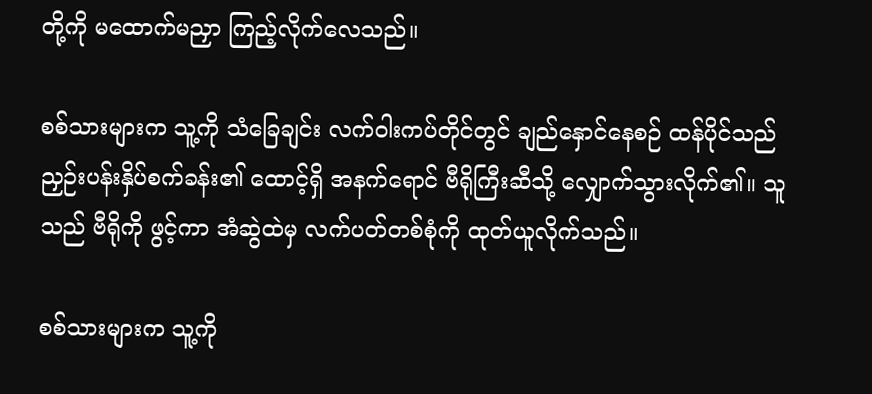တို့ကို မထောက်မညှာ ကြည့်လိုက်လေသည်။

စစ်သားများက သူ့ကို သံခြေချင်း လက်ဝါးကပ်တိုင်တွင် ချည်နှောင်နေစဉ် ထန်ပိုင်သည် ညှဉ်းပန်းနှိပ်စက်ခန်း၏ ထောင့်ရှိ အနက်ရောင် ဗီရိုကြီးဆီသို့ လျှောက်သွားလိုက်၏။ သူသည် ဗီရိုကို ဖွင့်ကာ အံဆွဲထဲမှ လက်ပတ်တစ်စုံကို ထုတ်ယူလိုက်သည်။

စစ်သားများက သူ့ကို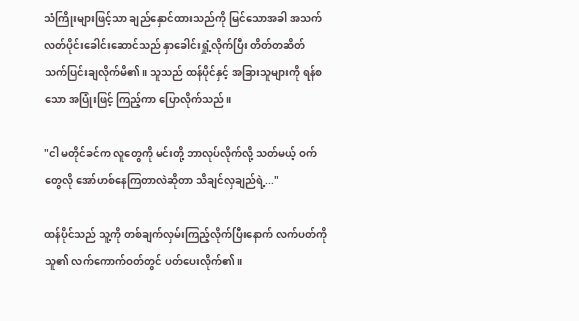သံကြိုးများဖြင့်သာ ချည်နှောင်ထားသည်ကို မြင်သောအခါ အသက်လတ်ပိုင်းခေါင်းဆောင်သည် နှာခေါင်းရှုံ့လိုက်ပြီး တိတ်တဆိတ် သက်ပြင်းချလိုက်မိ၏။ သူသည် ထန်ပိုင်နှင့် အခြားသူများကို ရန်စသော အပြုံးဖြင့် ကြည့်ကာ ပြောလိုက်သည်။

"ငါ မတိုင်ခင်က လူတွေကို မင်းတို့ ဘာလုပ်လိုက်လို့ သတ်မယ့် ဝက်တွေလို အော်ဟစ်နေကြတာလဲဆိုတာ သိချင်လှချည်ရဲ့..."

ထန်ပိုင်သည် သူ့ကို တစ်ချက်လှမ်းကြည့်လိုက်ပြီးနောက် လက်ပတ်ကို သူ၏ လက်ကောက်ဝတ်တွင် ပတ်ပေးလိုက်၏။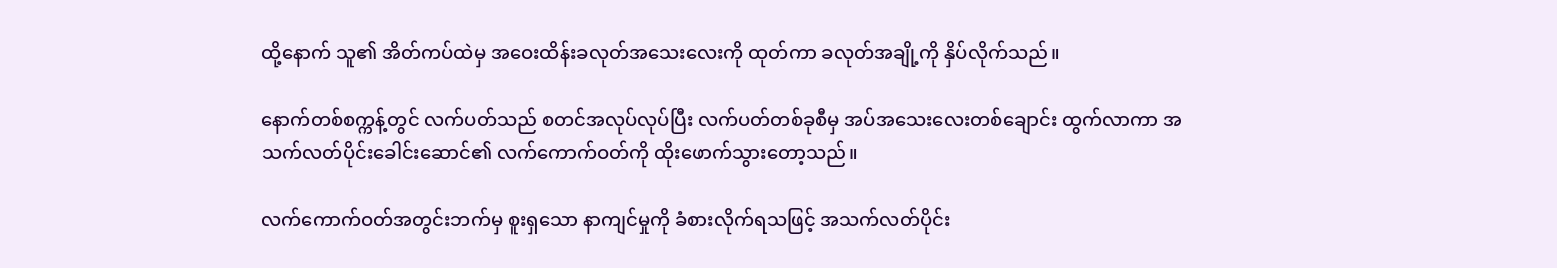ထို့နောက် သူ၏ အိတ်ကပ်ထဲမှ အဝေးထိန်းခလုတ်အသေးလေးကို ထုတ်ကာ ခလုတ်အချို့ကို နှိပ်လိုက်သည်။

နောက်တစ်စက္ကန့်တွင် လက်ပတ်သည် စတင်အလုပ်လုပ်ပြီး လက်ပတ်တစ်ခုစီမှ အပ်အသေးလေးတစ်ချောင်း ထွက်လာကာ အသက်လတ်ပိုင်းခေါင်းဆောင်၏ လက်ကောက်ဝတ်ကို ထိုးဖောက်သွားတော့သည်။

လက်ကောက်ဝတ်အတွင်းဘက်မှ စူးရှသော နာကျင်မှုကို ခံစားလိုက်ရသဖြင့် အသက်လတ်ပိုင်း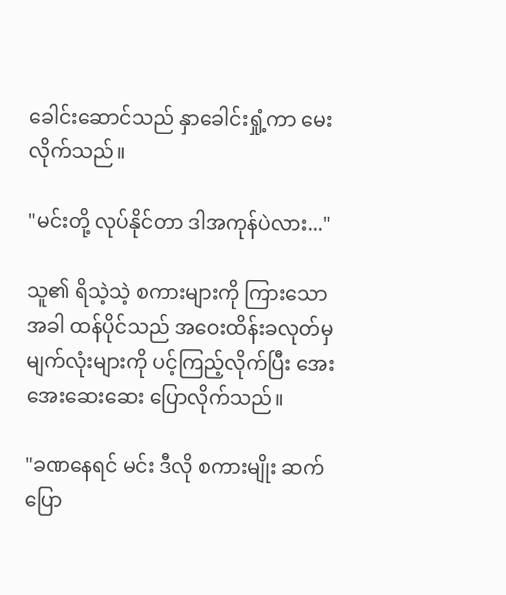ခေါင်းဆောင်သည် နှာခေါင်းရှုံ့ကာ မေးလိုက်သည်။

"မင်းတို့ လုပ်နိုင်တာ ဒါအကုန်ပဲလား..."

သူ၏ ရိသဲ့သဲ့ စကားများကို ကြားသောအခါ ထန်ပိုင်သည် အဝေးထိန်းခလုတ်မှ မျက်လုံးများကို ပင့်ကြည့်လိုက်ပြီး အေးအေးဆေးဆေး ပြောလိုက်သည်။

"ခဏနေရင် မင်း ဒီလို စကားမျိုး ဆက်ပြော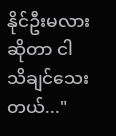နိုင်ဦးမလားဆိုတာ ငါ သိချင်သေးတယ်..."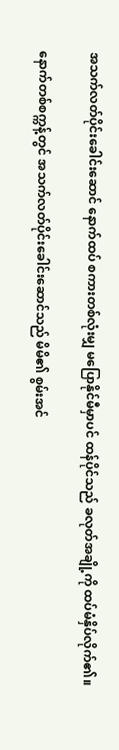အသက်လတ်ပိုင်းခေါင်းဆောင် နောက်ထပ် စကားတစ်လုံးမျှ မပြောနိုင်မီမှာပင် ထန်ပိုင်သည် ခလုတ်အချို့ကို ထပ်မံနှိပ်လိုက်၏။

နောက်တစ်စက္ကန့်တွင် အသက်လတ်ပိုင်းခေါင်းဆောင်သည် မိမိ၏ စွမ်းအင်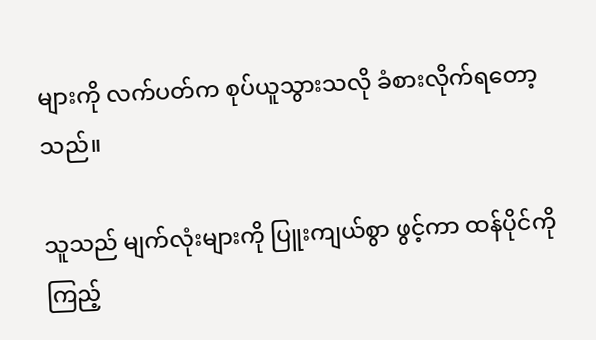များကို လက်ပတ်က စုပ်ယူသွားသလို ခံစားလိုက်ရတော့သည်။

သူသည် မျက်လုံးများကို ပြူးကျယ်စွာ ဖွင့်ကာ ထန်ပိုင်ကို ကြည့်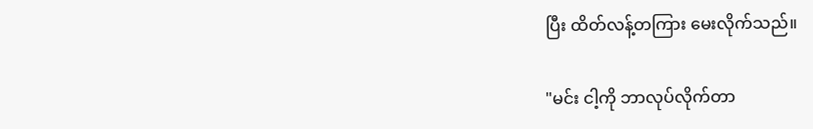ပြီး ထိတ်လန့်တကြား မေးလိုက်သည်။

"မင်း ငါ့ကို ဘာလုပ်လိုက်တာ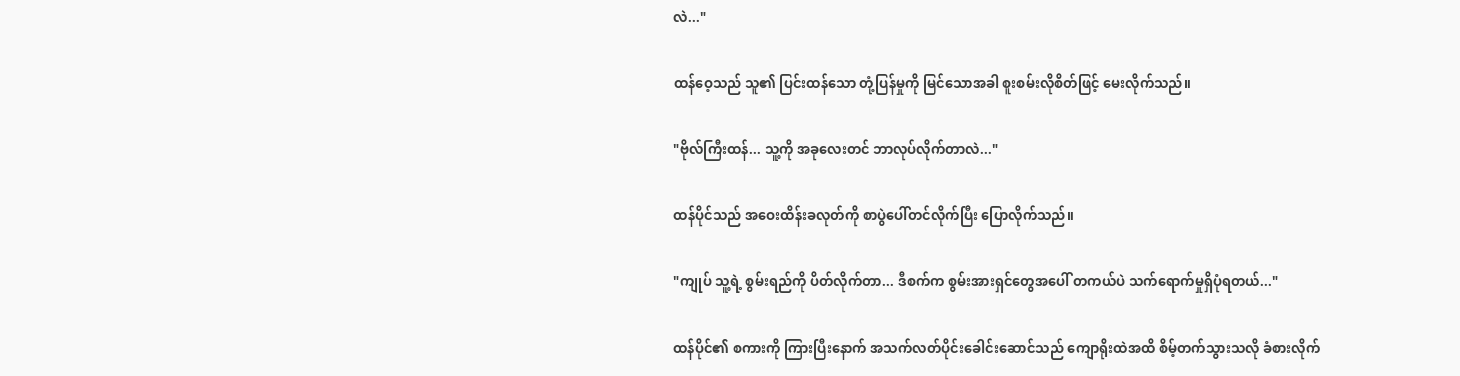လဲ..."

ထန်ဝေ့သည် သူ၏ ပြင်းထန်သော တုံ့ပြန်မှုကို မြင်သောအခါ စူးစမ်းလိုစိတ်ဖြင့် မေးလိုက်သည်။

"ဗိုလ်ကြီးထန်... သူ့ကို အခုလေးတင် ဘာလုပ်လိုက်တာလဲ..."

ထန်ပိုင်သည် အဝေးထိန်းခလုတ်ကို စာပွဲပေါ်တင်လိုက်ပြီး ပြောလိုက်သည်။

"ကျုပ် သူ့ရဲ့ စွမ်းရည်ကို ပိတ်လိုက်တာ... ဒီစက်က စွမ်းအားရှင်တွေအပေါ် တကယ်ပဲ သက်ရောက်မှုရှိပုံရတယ်..."

ထန်ပိုင်၏ စကားကို ကြားပြီးနောက် အသက်လတ်ပိုင်းခေါင်းဆောင်သည် ကျောရိုးထဲအထိ စိမ့်တက်သွားသလို ခံစားလိုက်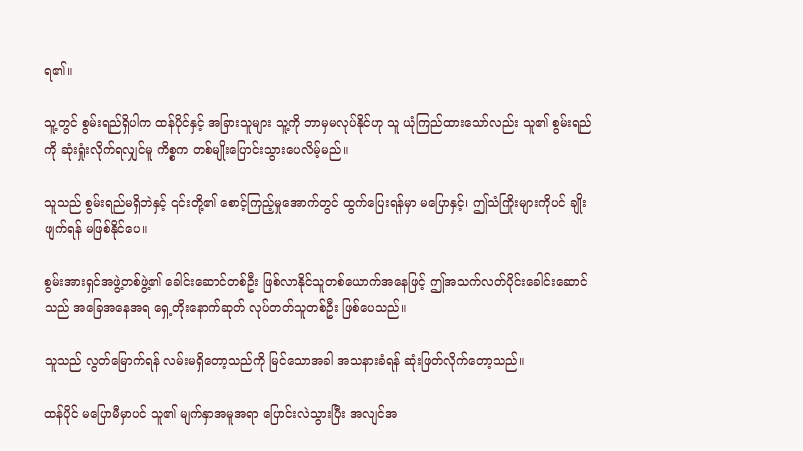ရ၏။

သူ့တွင် စွမ်းရည်ရှိပါက ထန်ပိုင်နှင့် အခြားသူများ သူ့ကို ဘာမှမလုပ်နိုင်ဟု သူ ယုံကြည်ထားသော်လည်း သူ၏ စွမ်းရည်ကို ဆုံးရှုံးလိုက်ရလျှင်မူ ကိစ္စက တစ်မျိုးပြောင်းသွားပေလိမ့်မည်။

သူသည် စွမ်းရည်မရှိဘဲနှင့် ၎င်းတို့၏ စောင့်ကြည့်မှုအောက်တွင် ထွက်ပြေးရန်မှာ မပြောနှင့်၊ ဤသံကြိုးများကိုပင် ချိုးဖျက်ရန် မဖြစ်နိုင်ပေ။

စွမ်းအားရှင်အဖွဲ့တစ်ဖွဲ့၏ ခေါင်းဆောင်တစ်ဦး ဖြစ်လာနိုင်သူတစ်ယောက်အနေဖြင့် ဤအသက်လတ်ပိုင်းခေါင်းဆောင်သည် အခြေအနေအရ ရှေ့တိုးနောက်ဆုတ် လုပ်တတ်သူတစ်ဦး ဖြစ်ပေသည်။

သူသည် လွတ်မြောက်ရန် လမ်းမရှိတော့သည်ကို မြင်သောအခါ အသနားခံရန် ဆုံးဖြတ်လိုက်တော့သည်။

ထန်ပိုင် မပြောမီမှာပင် သူ၏ မျက်နှာအမူအရာ ပြောင်းလဲသွားပြီး အလျင်အ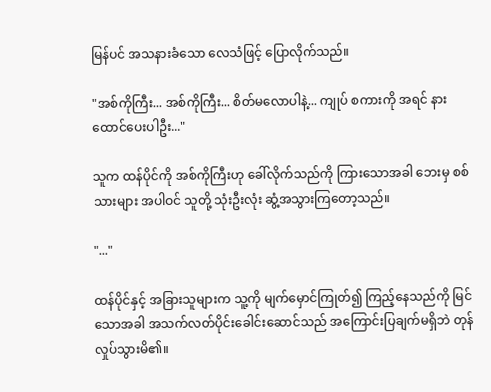မြန်ပင် အသနားခံသော လေသံဖြင့် ပြောလိုက်သည်။

"အစ်ကိုကြီး... အစ်ကိုကြီး... စိတ်မလောပါနဲ့... ကျုပ် စကားကို အရင် နားထောင်ပေးပါဦး..."

သူက ထန်ပိုင်ကို အစ်ကိုကြီးဟု ခေါ်လိုက်သည်ကို ကြားသောအခါ ဘေးမှ စစ်သားများ အပါဝင် သူတို့ သုံးဦးလုံး ဆွံ့အသွားကြတော့သည်။

"..."

ထန်ပိုင်နှင့် အခြားသူများက သူ့ကို မျက်မှောင်ကြုတ်၍ ကြည့်နေသည်ကို မြင်သောအခါ အသက်လတ်ပိုင်းခေါင်းဆောင်သည် အကြောင်းပြချက်မရှိဘဲ တုန်လှုပ်သွားမိ၏။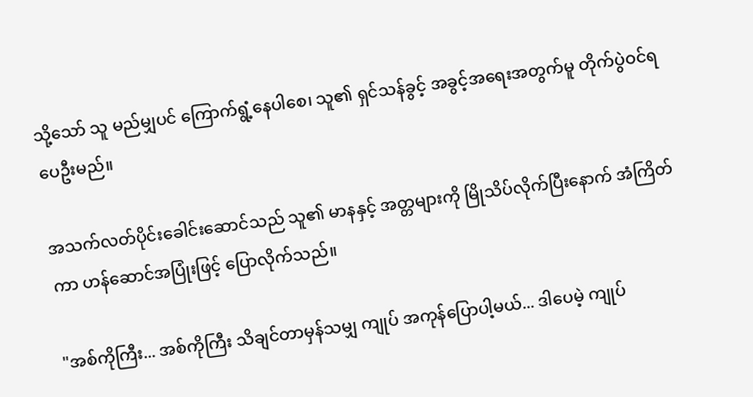သို့သော် သူ မည်မျှပင် ကြောက်ရွံ့နေပါစေ၊ သူ၏ ရှင်သန်ခွင့် အခွင့်အရေးအတွက်မူ တိုက်ပွဲဝင်ရပေဦးမည်။

အသက်လတ်ပိုင်းခေါင်းဆောင်သည် သူ၏ မာနနှင့် အတ္တများကို မြိုသိပ်လိုက်ပြီးနောက် အံကြိတ်ကာ ဟန်‌ဆောင်အပြုံးဖြင့် ပြောလိုက်သည်။

"အစ်ကိုကြီး... အစ်ကိုကြီး သိချင်တာမှန်သမျှ ကျုပ် အကုန်ပြောပါ့မယ်... ဒါပေမဲ့ ကျုပ်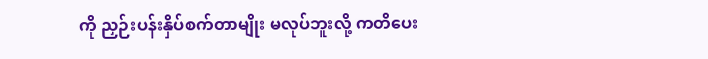ကို ညှဉ်းပန်းနှိပ်စက်တာမျိုး မလုပ်ဘူးလို့ ကတိပေး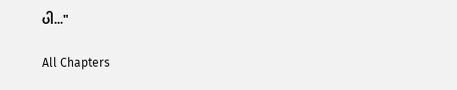ပါ..."

All Chapters